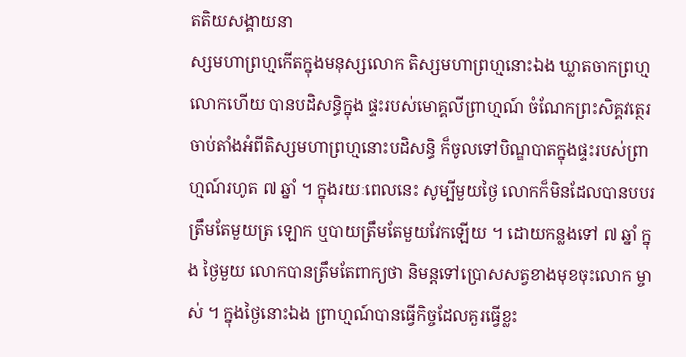តតិយសង្គាយនា
ស្សមហាព្រហ្មកើតក្នុងមនុស្សលោក តិស្សមហាព្រហ្មនោះឯង ឃ្លាតចាកព្រហ្មលោកហើយ បានបដិសន្ធិក្នុង ផ្ទះរបស់មោគ្គលីព្រាហ្មណ៍ ចំណែកព្រះសិគ្គវត្ថេរ ចាប់តាំងអំពីតិស្សមហាព្រហ្មនោះបដិសន្ធិ ក៏ចូលទៅបិណ្ឌបាតក្នុងផ្ទះរបស់ព្រាហ្មណ៍រហូត ៧ ឆ្នាំ ។ ក្នុងរយៈពេលនេះ សូម្បីមួយថ្ងៃ លោកក៏មិនដែលបានបបរត្រឹមតែមួយត្រ ឡោក ឬបាយត្រឹមតែមួយវែកឡើយ ។ ដោយកន្លងទៅ ៧ ឆ្នាំ ក្នុង ថ្ងៃមួយ លោកបានត្រឹមតែពាក្យថា និមន្តទៅប្រោសសត្វខាងមុខចុះលោក ម្ចាស់ ។ ក្នុងថ្ងៃនោះឯង ព្រាហ្មណ៍បានធ្វើកិច្ចដែលគួរធ្វើខ្លះ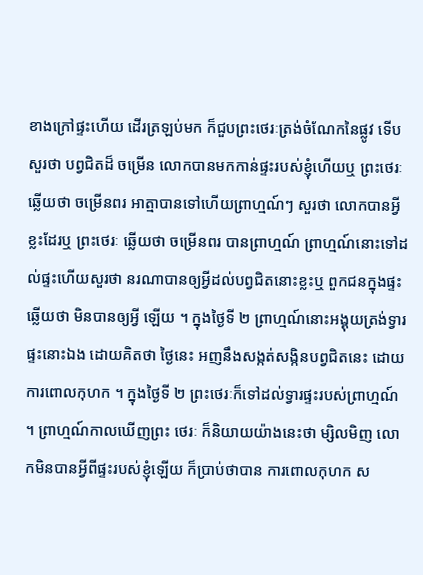ខាងក្រៅផ្ទះហើយ ដើរត្រឡប់មក ក៏ជួបព្រះថេរៈត្រង់ចំណែកនៃផ្លូវ ទើបសួរថា បព្វជិតដ៏ ចម្រើន លោកបានមកកាន់ផ្ទះរបស់ខ្ញុំហើយឬ ព្រះថេរៈឆ្លើយថា ចម្រើនពរ អាត្មាបានទៅហើយព្រាហ្មណ៍ៗ សួរថា លោកបានអ្វីខ្លះដែរឬ ព្រះថេរៈ ឆ្លើយថា ចម្រើនពរ បានព្រាហ្មណ៍ ព្រាហ្មណ៍នោះទៅដល់ផ្ទះហើយសួរថា នរណាបានឲ្យអ្វីដល់បព្វជិតនោះខ្លះឬ ពួកជនក្នុងផ្ទះឆ្លើយថា មិនបានឲ្យអ្វី ឡើយ ។ ក្នុងថ្ងៃទី ២ ព្រាហ្មណ៍នោះអង្គុយត្រង់ទ្វារផ្ទះនោះឯង ដោយគិតថា ថ្ងៃនេះ អញនឹងសង្កត់សង្កិនបព្វជិតនេះ ដោយការពោលកុហក ។ ក្នុងថ្ងៃទី ២ ព្រះថេរៈក៏ទៅដល់ទ្វារផ្ទះរបស់ព្រាហ្មណ៍ ។ ព្រាហ្មណ៍កាលឃើញព្រះ ថេរៈ ក៏និយាយយ៉ាងនេះថា ម្សិលមិញ លោកមិនបានអ្វីពីផ្ទះរបស់ខ្ញុំឡើយ ក៏ប្រាប់ថាបាន ការពោលកុហក ស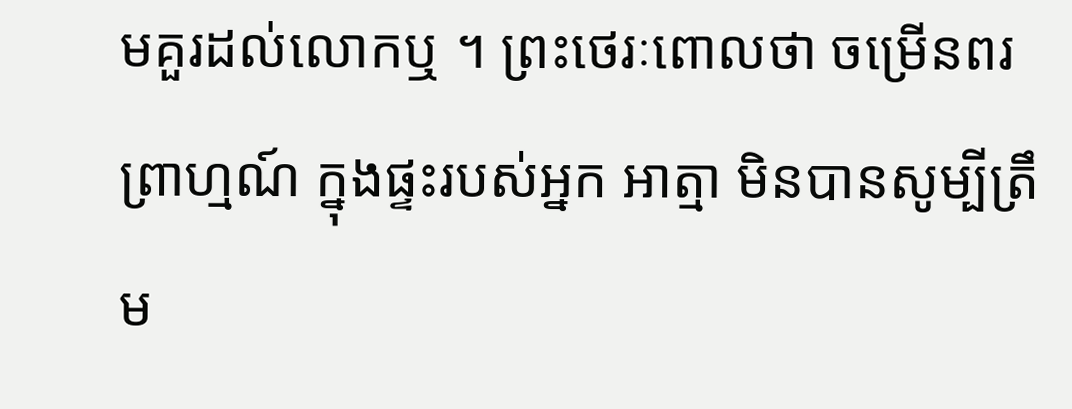មគួរដល់លោកឬ ។ ព្រះថេរៈពោលថា ចម្រើនពរ ព្រាហ្មណ៍ ក្នុងផ្ទះរបស់អ្នក អាត្មា មិនបានសូម្បីត្រឹម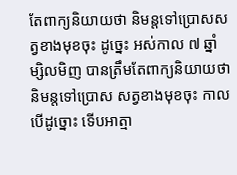តែពាក្យនិយាយថា និមន្តទៅប្រោសសត្វខាងមុខចុះ ដូច្នេះ អស់កាល ៧ ឆ្នាំ ម្សិលមិញ បានត្រឹមតែពាក្យនិយាយថា និមន្តទៅប្រោស សត្វខាងមុខចុះ កាលបើដូច្នោះ ទើបអាត្មា